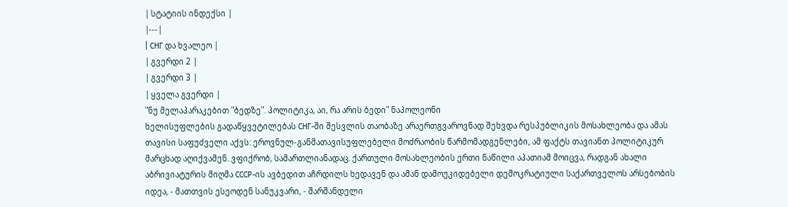| სტატიის ინდექსი |
|---|
| СНГ და ხვალეო |
| გვერდი 2 |
| გვერდი 3 |
| ყველა გვერდი |
"ნუ მელაპარაკებით "ბედზე". პოლიტიკა, აი, რა არის ბედი" ნაპოლეონი
ხელისუფლების გადაწყვეტილებას СНГ-ში შესვლის თაობაზე არაერთგვაროვნად შეხვდა რესპუბლიკის მოსახლეობა და ამას თავისი საფუძველი აქვს: ეროვნულ-განმათავისუფლებელი მოძრაობის წარმომადგენლები, ამ ფაქტს თავიანთ პოლიტიკურ მარცხად აღიქვამენ. ვფიქრობ, სამართლიანადაც. ქართული მოსახლეობის ერთი ნაწილი აპათიამ მოიცვა, რადგან ახალი აბრივიატურის მიღმა СССР-ის ავბედით აჩრდილს ხედავენ და ამან დამოუკიდებელი დემოკრატიული საქართველოს არსებობის იდეა, - მათთვის ესეოდენ სანუკვარი, - შარშანდელი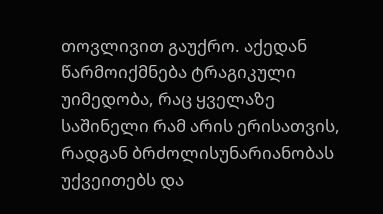თოვლივით გაუქრო. აქედან წარმოიქმნება ტრაგიკული უიმედობა, რაც ყველაზე საშინელი რამ არის ერისათვის, რადგან ბრძოლისუნარიანობას უქვეითებს და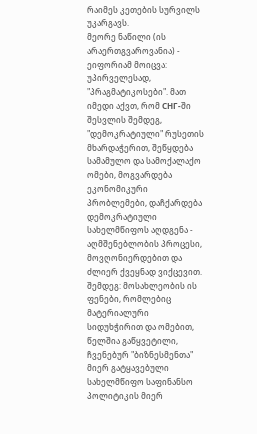რაიმეს კეთების სურვილს უკარგავს.
მეორე ნაწილი (ის არაერთგვაროვანია) - ეიფორიამ მოიცვა: უპირველესად, "პრაგმატიკოსები". მათ იმედი აქვთ, რომ СНГ-ში შესვლის შემდეგ, "დემოკრატიული" რუსეთის მხარდაჭერით, შეწყდება სამამულო და სამოქალაქო ომები, მოგვარდება ეკონომიკური პრობლემები, დაჩქარდება დემოკრატიული სახელმწიფოს აღდგენა - აღმშენებლობის პროცესი, მოვღონიერდებით და ძლიერ ქვეყნად ვიქცევით. შემდეგ: მოსახლეობის ის ფენები, რომლებიც მატერიალური სიდუხჭირით და ომებით, წელშია გაწყვეტილი, ჩვენებურ "ბიზნესმენთა" მიერ გატყავებული სახელმწიფო საფინანსო პოლიტიკის მიერ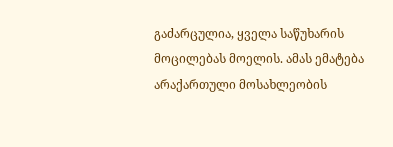გაძარცულია, ყველა საწუხარის მოცილებას მოელის. ამას ემატება არაქართული მოსახლეობის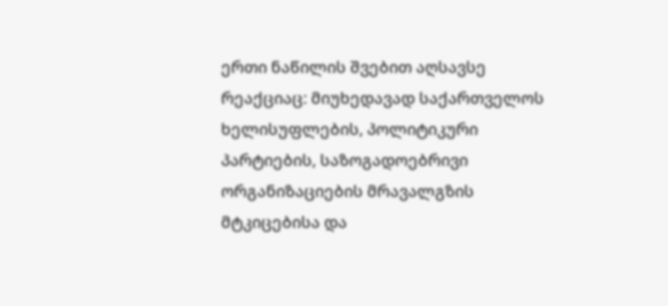ერთი ნაწილის შვებით აღსავსე რეაქციაც: მიუხედავად საქართველოს ხელისუფლების, პოლიტიკური პარტიების, საზოგადოებრივი ორგანიზაციების მრავალგზის მტკიცებისა და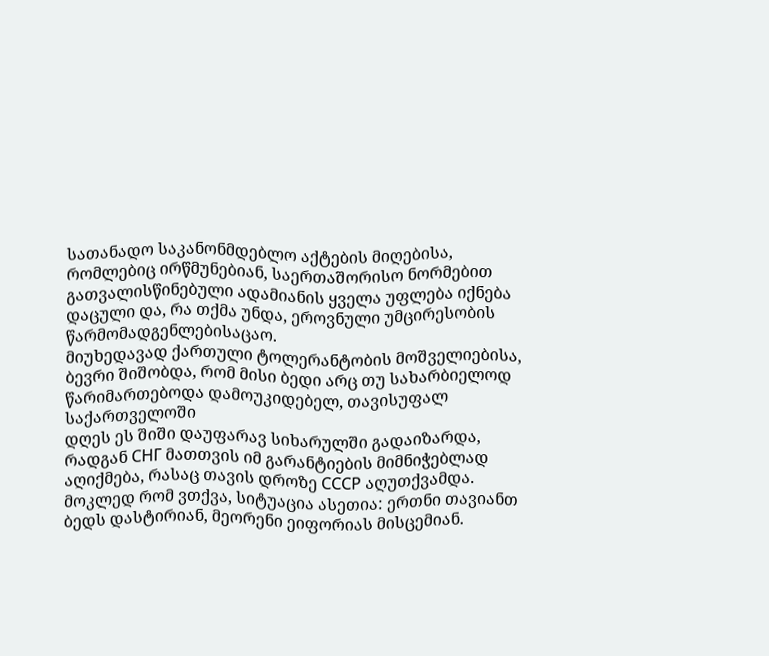სათანადო საკანონმდებლო აქტების მიღებისა, რომლებიც ირწმუნებიან, საერთაშორისო ნორმებით გათვალისწინებული ადამიანის ყველა უფლება იქნება დაცული და, რა თქმა უნდა, ეროვნული უმცირესობის წარმომადგენლებისაცაო.
მიუხედავად ქართული ტოლერანტობის მოშველიებისა, ბევრი შიშობდა, რომ მისი ბედი არც თუ სახარბიელოდ წარიმართებოდა დამოუკიდებელ, თავისუფალ საქართველოში
დღეს ეს შიში დაუფარავ სიხარულში გადაიზარდა, რადგან СНГ მათთვის იმ გარანტიების მიმნიჭებლად აღიქმება, რასაც თავის დროზე СССР აღუთქვამდა. მოკლედ რომ ვთქვა, სიტუაცია ასეთია: ერთნი თავიანთ ბედს დასტირიან, მეორენი ეიფორიას მისცემიან.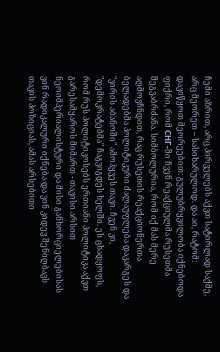ჩემი აზრით, არც პირველებს აქვთ სატირლად საქმე, არც მეორეთ – სასიხარულოდ. და აი, რატომ: დავიწყოთ მეორეებით: გულუბრყვილობა იქნებოდა ფიქრი, რომ СНГ-ში ჩვენ რეაქციულმა რუსეთმა შეგვაბრძანა. სიმბოლურია, რომ იქ მას მერე აღმოვჩნდით, რაც რუსეთის რეაქციონერთა ბელადებმა პოლიტიკური ძალაუფლება დაკარგეს და "ვირის აბანოში" ამოჰყვეს თავი. ჩვენ კი, "დემოკრატებმა" ჩაგვიგდეს ხელში. ეს ცხადყოფს, რომ რუს პოლიტიკოსებს ერთიანი პოლიტიკა აქვთ გარესამყაროს მიმართ - თავისი არსით ნეოიმპერიალისტური და მისი განხორციელებისას ვინ რადიკალური იქნება და ვინ კიდევ შენიღბავს თავის პოზიციას, ამას არსებითი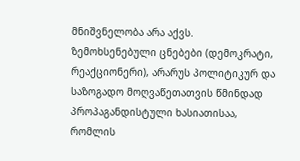მნიშვნელობა არა აქვს.
ზემოხსენებული ცნებები (დემოკრატი, რეაქციონერი), არარუს პოლიტიკურ და საზოგადო მოღვაწეთათვის წმინდად პროპაგანდისტული ხასიათისაა, რომლის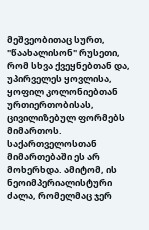მეშვეობითაც სურთ, "წაახალისონ" რუსეთი, რომ სხვა ქვეყნებთან და, უპირველეს ყოვლისა, ყოფილ კოლონიებთან ურთიერთობისას, ცივილიზებულ ფორმებს მიმართოს. საქართველოსთან მიმართებაში ეს არ მოხერხდა. ამიტომ, ის ნეოიმპერიალისტური ძალა, რომელმაც ჯერ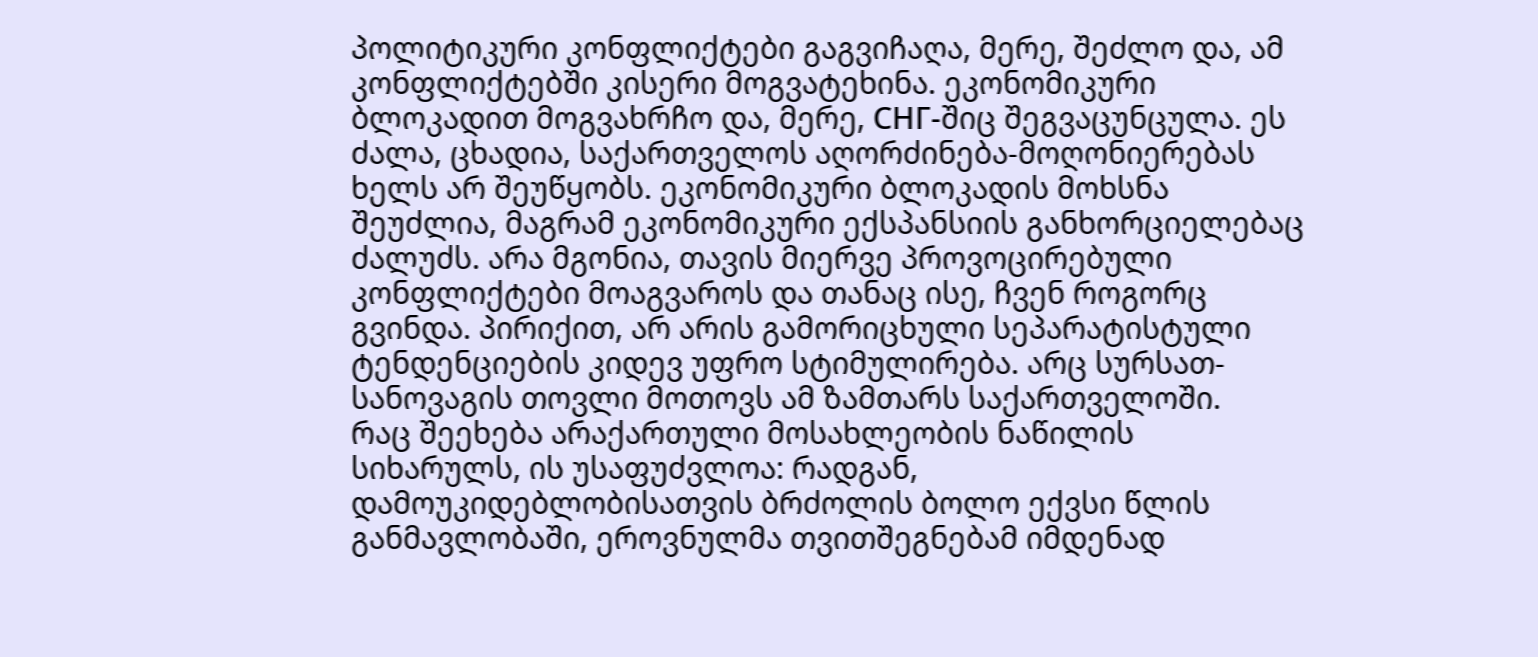პოლიტიკური კონფლიქტები გაგვიჩაღა, მერე, შეძლო და, ამ კონფლიქტებში კისერი მოგვატეხინა. ეკონომიკური ბლოკადით მოგვახრჩო და, მერე, СНГ-შიც შეგვაცუნცულა. ეს ძალა, ცხადია, საქართველოს აღორძინება-მოღონიერებას ხელს არ შეუწყობს. ეკონომიკური ბლოკადის მოხსნა შეუძლია, მაგრამ ეკონომიკური ექსპანსიის განხორციელებაც ძალუძს. არა მგონია, თავის მიერვე პროვოცირებული კონფლიქტები მოაგვაროს და თანაც ისე, ჩვენ როგორც გვინდა. პირიქით, არ არის გამორიცხული სეპარატისტული ტენდენციების კიდევ უფრო სტიმულირება. არც სურსათ-სანოვაგის თოვლი მოთოვს ამ ზამთარს საქართველოში.
რაც შეეხება არაქართული მოსახლეობის ნაწილის სიხარულს, ის უსაფუძვლოა: რადგან, დამოუკიდებლობისათვის ბრძოლის ბოლო ექვსი წლის განმავლობაში, ეროვნულმა თვითშეგნებამ იმდენად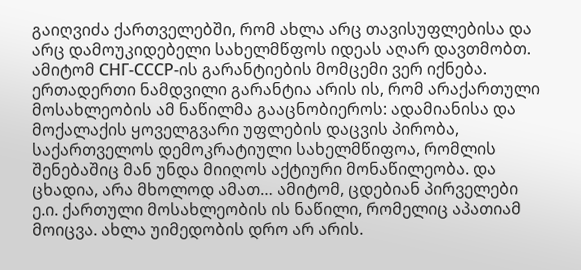გაიღვიძა ქართველებში, რომ ახლა არც თავისუფლებისა და არც დამოუკიდებელი სახელმწფოს იდეას აღარ დავთმობთ. ამიტომ СНГ-СССР-ის გარანტიების მომცემი ვერ იქნება. ერთადერთი ნამდვილი გარანტია არის ის, რომ არაქართული მოსახლეობის ამ ნაწილმა გააცნობიეროს: ადამიანისა და მოქალაქის ყოველგვარი უფლების დაცვის პირობა, საქართველოს დემოკრატიული სახელმწიფოა, რომლის შენებაშიც მან უნდა მიიღოს აქტიური მონაწილეობა. და ცხადია, არა მხოლოდ ამათ… ამიტომ, ცდებიან პირველები ე.ი. ქართული მოსახლეობის ის ნაწილი, რომელიც აპათიამ მოიცვა. ახლა უიმედობის დრო არ არის.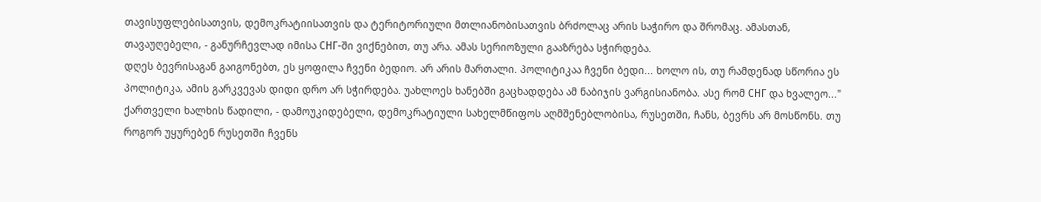თავისუფლებისათვის, დემოკრატიისათვის და ტერიტორიული მთლიანობისათვის ბრძოლაც არის საჭირო და შრომაც. ამასთან, თავაუღებელი, - განურჩევლად იმისა СНГ-ში ვიქნებით, თუ არა. ამას სერიოზული გააზრება სჭირდება.
დღეს ბევრისაგან გაიგონებთ, ეს ყოფილა ჩვენი ბედიო. არ არის მართალი. პოლიტიკაა ჩვენი ბედი... ხოლო ის, თუ რამდენად სწორია ეს პოლიტიკა, ამის გარკვევას დიდი დრო არ სჭირდება. უახლოეს ხანებში გაცხადდება ამ ნაბიჯის ვარგისიანობა. ასე რომ СНГ და ხვალეო..."
ქართველი ხალხის წადილი, - დამოუკიდებელი, დემოკრატიული სახელმწიფოს აღმშენებლობისა, რუსეთში, ჩანს, ბევრს არ მოსწონს. თუ როგორ უყურებენ რუსეთში ჩვენს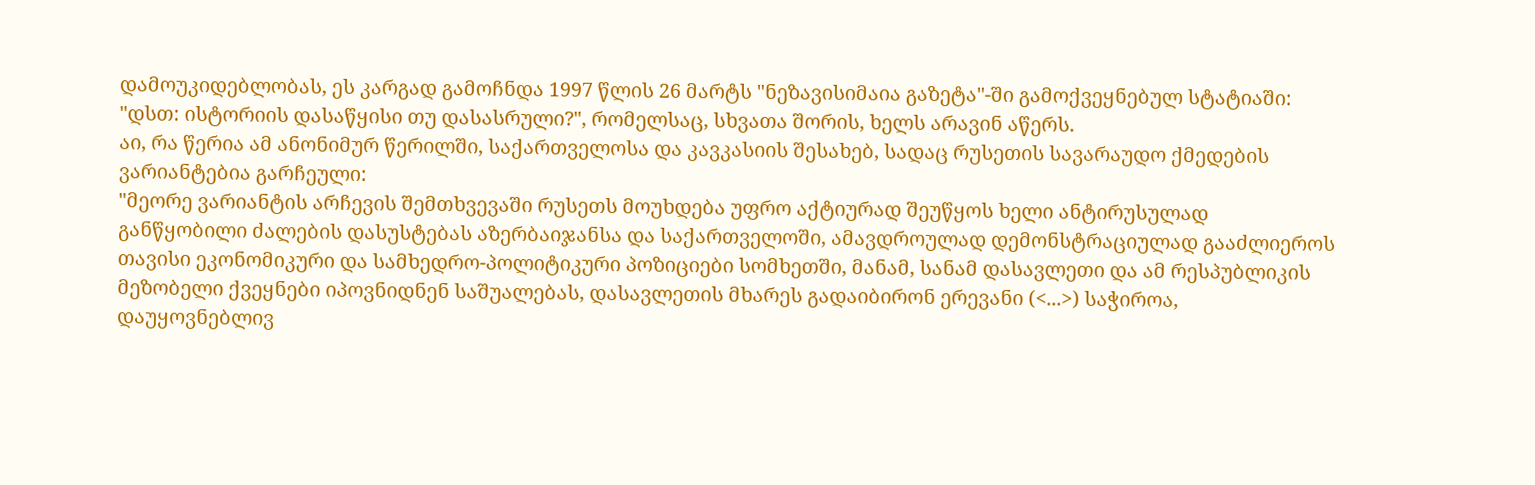დამოუკიდებლობას, ეს კარგად გამოჩნდა 1997 წლის 26 მარტს "ნეზავისიმაია გაზეტა"-ში გამოქვეყნებულ სტატიაში: "დსთ: ისტორიის დასაწყისი თუ დასასრული?", რომელსაც, სხვათა შორის, ხელს არავინ აწერს.
აი, რა წერია ამ ანონიმურ წერილში, საქართველოსა და კავკასიის შესახებ, სადაც რუსეთის სავარაუდო ქმედების ვარიანტებია გარჩეული:
"მეორე ვარიანტის არჩევის შემთხვევაში რუსეთს მოუხდება უფრო აქტიურად შეუწყოს ხელი ანტირუსულად განწყობილი ძალების დასუსტებას აზერბაიჯანსა და საქართველოში, ამავდროულად დემონსტრაციულად გააძლიეროს თავისი ეკონომიკური და სამხედრო-პოლიტიკური პოზიციები სომხეთში, მანამ, სანამ დასავლეთი და ამ რესპუბლიკის მეზობელი ქვეყნები იპოვნიდნენ საშუალებას, დასავლეთის მხარეს გადაიბირონ ერევანი (<...>) საჭიროა, დაუყოვნებლივ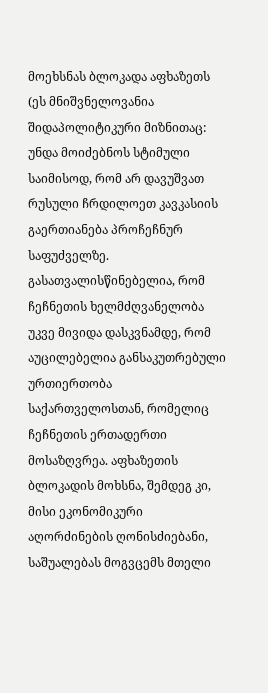მოეხსნას ბლოკადა აფხაზეთს (ეს მნიშვნელოვანია შიდაპოლიტიკური მიზნითაც: უნდა მოიძებნოს სტიმული საიმისოდ, რომ არ დავუშვათ რუსული ჩრდილოეთ კავკასიის გაერთიანება პროჩეჩნურ საფუძველზე. გასათვალისწინებელია, რომ ჩეჩნეთის ხელმძღვანელობა უკვე მივიდა დასკვნამდე, რომ აუცილებელია განსაკუთრებული ურთიერთობა საქართველოსთან, რომელიც ჩეჩნეთის ერთადერთი მოსაზღვრეა. აფხაზეთის ბლოკადის მოხსნა, შემდეგ კი, მისი ეკონომიკური აღორძინების ღონისძიებანი, საშუალებას მოგვცემს მთელი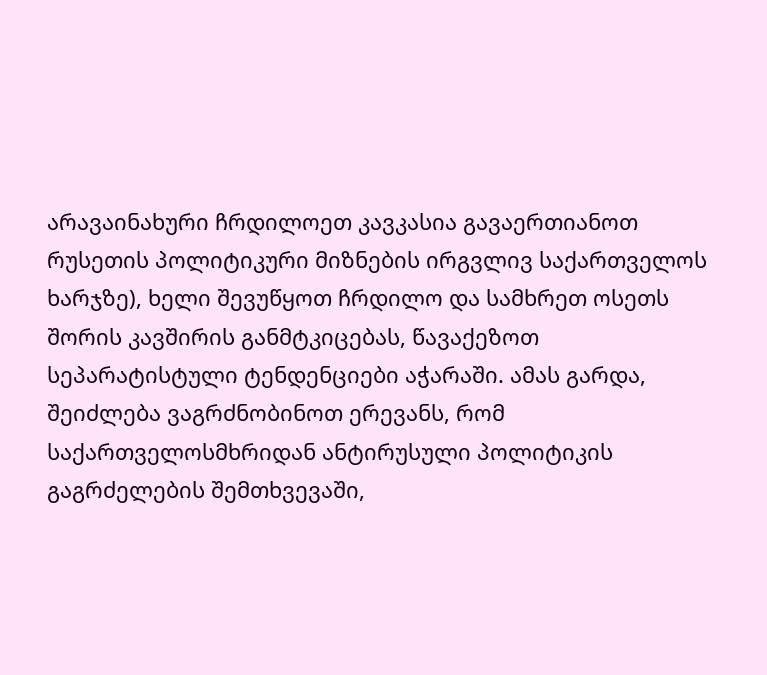არავაინახური ჩრდილოეთ კავკასია გავაერთიანოთ რუსეთის პოლიტიკური მიზნების ირგვლივ საქართველოს ხარჯზე), ხელი შევუწყოთ ჩრდილო და სამხრეთ ოსეთს შორის კავშირის განმტკიცებას, წავაქეზოთ სეპარატისტული ტენდენციები აჭარაში. ამას გარდა, შეიძლება ვაგრძნობინოთ ერევანს, რომ საქართველოსმხრიდან ანტირუსული პოლიტიკის გაგრძელების შემთხვევაში,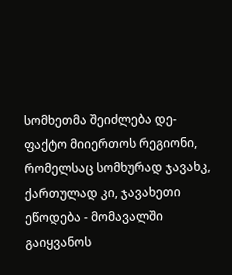სომხეთმა შეიძლება დე-ფაქტო მიიერთოს რეგიონი, რომელსაც სომხურად ჯავახკ, ქართულად კი, ჯავახეთი ეწოდება - მომავალში გაიყვანოს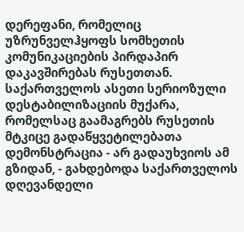დერეფანი, რომელიც უზრუნველჰყოფს სომხეთის კომუნიკაციების პირდაპირ დაკავშირებას რუსეთთან. საქართველოს ასეთი სერიოზული დესტაბილიზაციის მუქარა, რომელსაც გაამაგრებს რუსეთის მტკიცე გადაწყვეტილებათა დემონსტრაცია - არ გადაუხვიოს ამ გზიდან, - გახდებოდა საქართველოს დღევანდელი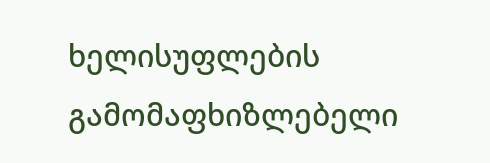ხელისუფლების გამომაფხიზლებელი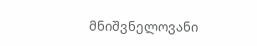მნიშვნელოვანი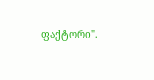ფაქტორი".